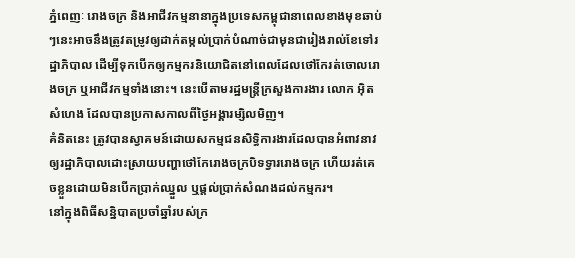ភ្នំពេញៈ រោងចក្រ និងអាជីវកម្មនានាក្នុងប្រទេសកម្ពុជានាពេលខាងមុខឆាប់ៗនេះអាចនឹងត្រូវតម្រូវឲ្យដាក់តម្កល់ប្រាក់បំណាច់ជាមុនជារៀងរាល់ខែទៅរដ្ឋាភិបាល ដើម្បីទុកបើកឲ្យកម្មករនិយោជិតនៅពេលដែលថៅកែរត់ចោលរោងចក្រ ឬអាជីវកម្មទាំងនោះ។ នេះបើតាមរដ្ឋមន្ត្រីក្រសួងការងារ លោក អ៊ិត សំហេង ដែលបានប្រកាសកាលពីថ្ងៃអង្គារម្សិលមិញ។
គំនិតនេះ ត្រូវបានស្វាគមន៍ដោយសកម្មជនសិទ្ធិការងារដែលបានអំពាវនាវឲ្យរដ្ឋាភិបាលដោះស្រាយបញ្ហាថៅកែរោងចក្របិទទ្វាររោងចក្រ ហើយរត់គេចខ្លួនដោយមិនបើកប្រាក់ឈ្នួល ឬផ្តល់ប្រាក់សំណងដល់កម្មករ។
នៅក្នុងពិធីសន្និបាតប្រចាំឆ្នាំរបស់ក្រ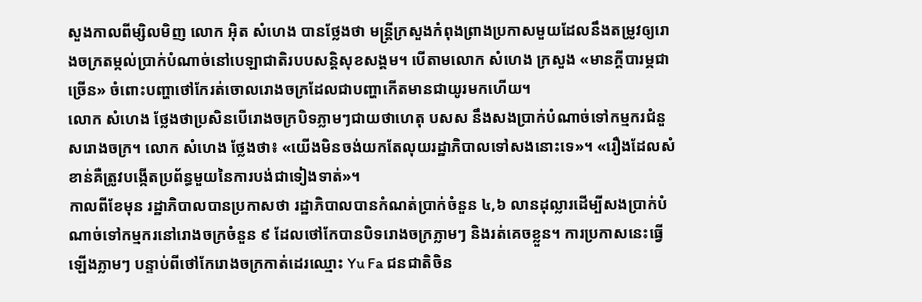សួងកាលពីម្សិលមិញ លោក អ៊ិត សំហេង បានថ្លែងថា មន្ត្រីក្រសួងកំពុងព្រាងប្រកាសមួយដែលនឹងតម្រូវឲ្យរោងចក្រតម្កល់ប្រាក់បំណាច់នៅបេឡាជាតិរបបសន្តិសុខសង្គម។ បើតាមលោក សំហេង ក្រសួង «មានក្តីបារម្ភជាច្រើន» ចំពោះបញ្ហាថៅកែរត់ចោលរោងចក្រដែលជាបញ្ហាកើតមានជាយូរមកហើយ។
លោក សំហេង ថ្លែងថាប្រសិនបើរោងចក្របិទភ្លាមៗជាយថាហេតុ បសស នឹងសងប្រាក់បំណាច់ទៅកម្មករជំនួសរោងចក្រ។ លោក សំហេង ថ្លែងថា៖ «យើងមិនចង់យកតែលុយរដ្ឋាភិបាលទៅសងនោះទេ»។ «រឿងដែលសំខាន់គឺត្រូវបង្កើតប្រព័ន្ធមួយនៃការបង់ជាទៀងទាត់»។
កាលពីខែមុន រដ្ឋាភិបាលបានប្រកាសថា រដ្ឋាភិបាលបានកំណត់ប្រាក់ចំនួន ៤,៦ លានដុល្លារដើម្បីសងប្រាក់បំណាច់ទៅកម្មករនៅរោងចក្រចំនួន ៩ ដែលថៅកែបានបិទរោងចក្រភ្លាមៗ និងរត់គេចខ្លួន។ ការប្រកាសនេះធ្វើឡើងភ្លាមៗ បន្ទាប់ពីថៅកែរោងចក្រកាត់ដេរឈ្មោះ Yu Fa ជនជាតិចិន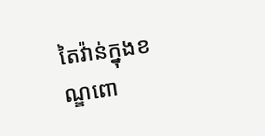តៃវ៉ាន់ក្នុងខណ្ឌពោ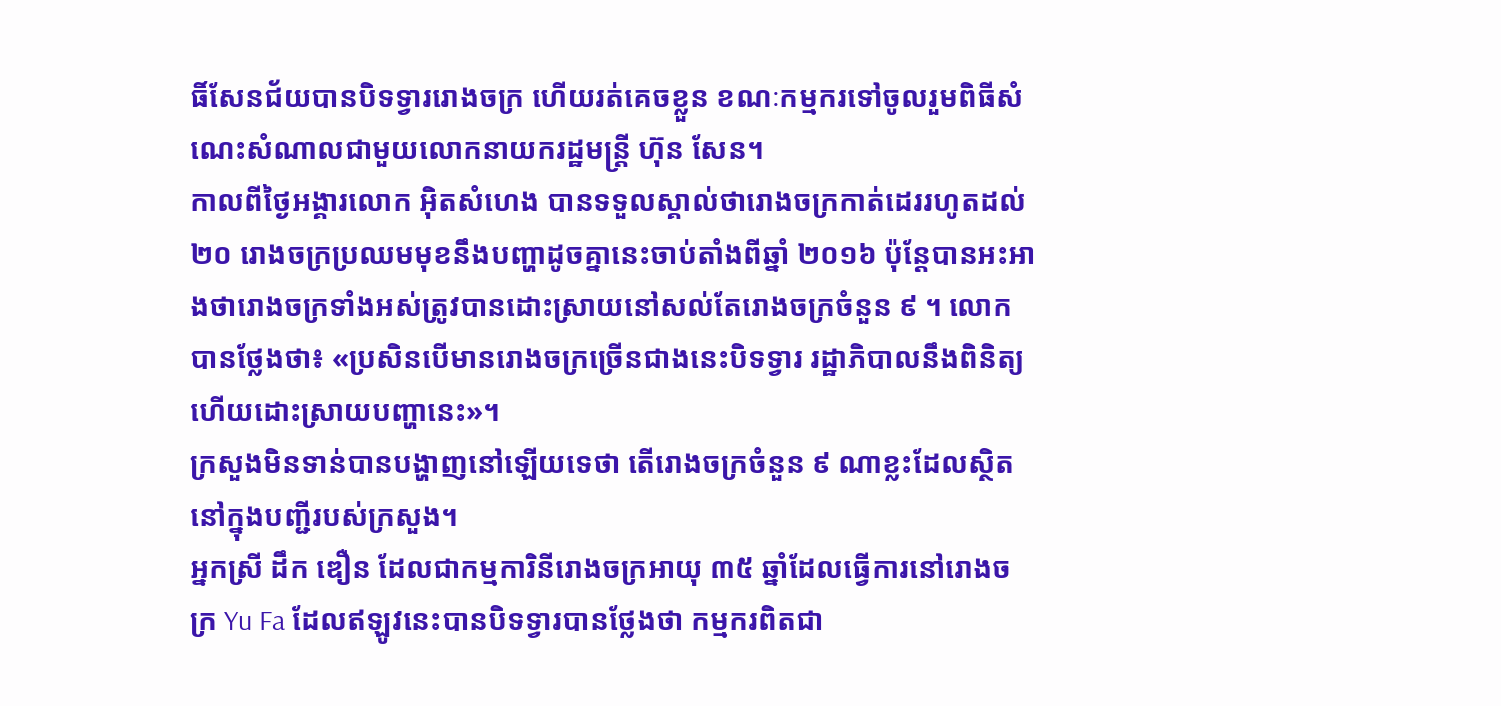ធិ៍សែនជ័យបានបិទទ្វាររោងចក្រ ហើយរត់គេចខ្លួន ខណៈកម្មករទៅចូលរួមពិធីសំណេះសំណាលជាមួយលោកនាយករដ្ឋមន្ត្រី ហ៊ុន សែន។
កាលពីថ្ងៃអង្គារលោក អ៊ិតសំហេង បានទទួលស្គាល់ថារោងចក្រកាត់ដេររហូតដល់ ២០ រោងចក្រប្រឈមមុខនឹងបញ្ហាដូចគ្នានេះចាប់តាំងពីឆ្នាំ ២០១៦ ប៉ុន្តែបានអះអាងថារោងចក្រទាំងអស់ត្រូវបានដោះស្រាយនៅសល់តែរោងចក្រចំនួន ៩ ។ លោកបានថ្លែងថា៖ «ប្រសិនបើមានរោងចក្រច្រើនជាងនេះបិទទ្វារ រដ្ឋាភិបាលនឹងពិនិត្យ ហើយដោះស្រាយបញ្ហានេះ»។
ក្រសួងមិនទាន់បានបង្ហាញនៅឡើយទេថា តើរោងចក្រចំនួន ៩ ណាខ្លះដែលស្ថិតនៅក្នុងបញ្ជីរបស់ក្រសួង។
អ្នកស្រី ដឹក ឌឿន ដែលជាកម្មការិនីរោងចក្រអាយុ ៣៥ ឆ្នាំដែលធ្វើការនៅរោងចក្រ Yu Fa ដែលឥឡូវនេះបានបិទទ្វារបានថ្លែងថា កម្មករពិតជា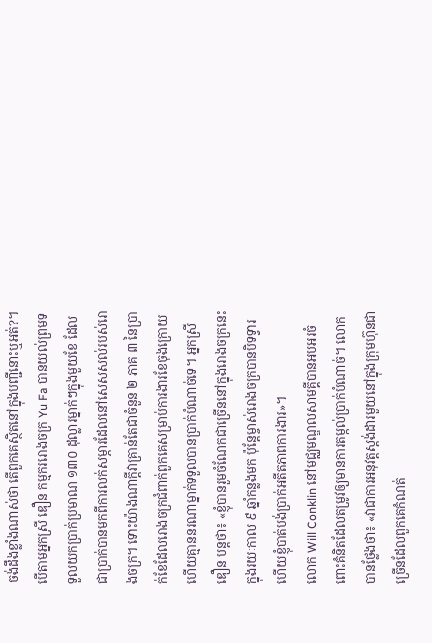ចង់ដឹងខ្លាំងណាស់ថា តើពួកគេស្ថិតនៅក្នុងបញ្ជីនោះឬអត់?។
បើតាមអ្នកស្រី ឌឿន កម្មកររោងចក្រ Yu Fa បានយល់ព្រមទទួលយកប្រាក់ប្រមាណ ១៣០ ដុល្លារម្នាក់ៗក្នុងមួយខែ ដែលជាប្រាក់បានមកពីការលក់សម្ភារដែលនៅសេសសល់របស់រោងចក្រ។ ទោះយ៉ាងណាក្តីវាគ្រាន់តែជាចំនួន ២ ភាគ ៣ នៃប្រាក់ខែដែលរោងចក្រជំពាក់ពួកគេសម្រាប់ការងារខែចុងក្រោយ ហើយគ្មាននរណាម្នាក់ទទួលបានប្រាក់បំណាច់ទេ។ អ្នកស្រី ឌឿន បន្តថា៖ «ខ្ញុំបានរួមចំណែកជាច្រើននៅក្នុងរោងចក្រនេះក្នុងរយៈកាល ៩ ឆ្នាំកន្លងមក ប៉ុន្តែម្ចាស់រោងចក្របានបិទទ្វារ ហើយខ្ញុំបាត់បង់ប្រាក់អតីតភាពការងារ»។
លោក Will Conklin នៅមជ្ឈមណ្ឌលសាមគ្គីបានអបអរចំពោះគំនិតដែលតម្រូវឲ្យមានការតម្កល់ប្រាក់បំណាច់។ លោកបានថ្លែងថា៖ «វាជាការអនុវត្តស្តង់ដារមួយនៅក្នុងក្រុមហ៊ុនជាច្រើនដែលពួកគេកំណត់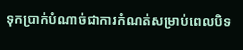ទុកប្រាក់បំណាច់ជាការកំណត់សម្រាប់ពេលបិទ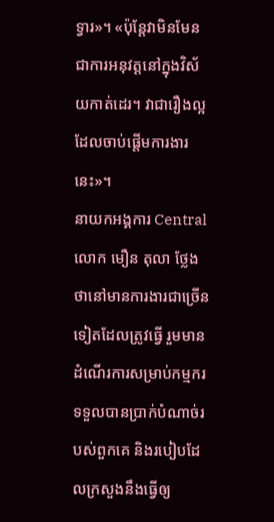ទ្វារ»។ «ប៉ុន្តែវាមិនមែនជាការអនុវត្តនៅក្នុងវិស័យកាត់ដេរ។ វាជារឿងល្អដែលចាប់ផ្តើមការងារនេះ»។
នាយកអង្គការ Central លោក មឿន តុលា ថ្លែងថានៅមានការងារជាច្រើនទៀតដែលត្រូវធ្វើ រួមមានដំណើរការសម្រាប់កម្មករទទួលបានប្រាក់បំណាច់របស់ពួកគេ និងរបៀបដែលក្រសួងនឹងធ្វើឲ្យ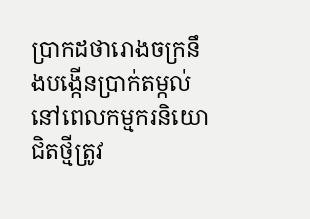ប្រាកដថារោងចក្រនឹងបង្កើនប្រាក់តម្កល់ នៅពេលកម្មករនិយោជិតថ្មីត្រូវ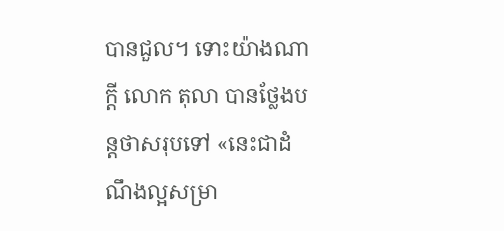បានជួល។ ទោះយ៉ាងណាក្តី លោក តុលា បានថ្លែងបន្តថាសរុបទៅ «នេះជាដំណឹងល្អសម្រា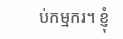ប់កម្មករ។ ខ្ញុំ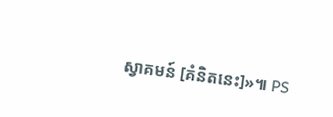ស្វាគមន៍ [គំនិតនេះ]»៕ PS